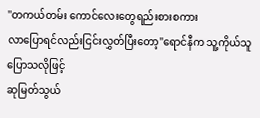''တကယ်တမ်း ကောင်လေးတွေရည်းစားစကား
လာပြောရင်လည်းငြင်းလွှတ်ပြီးတော့"ရောင်နီက သူ့ကိုယ်သူပြောသလိုဖြင့်
ဆုမြတ်သွယ်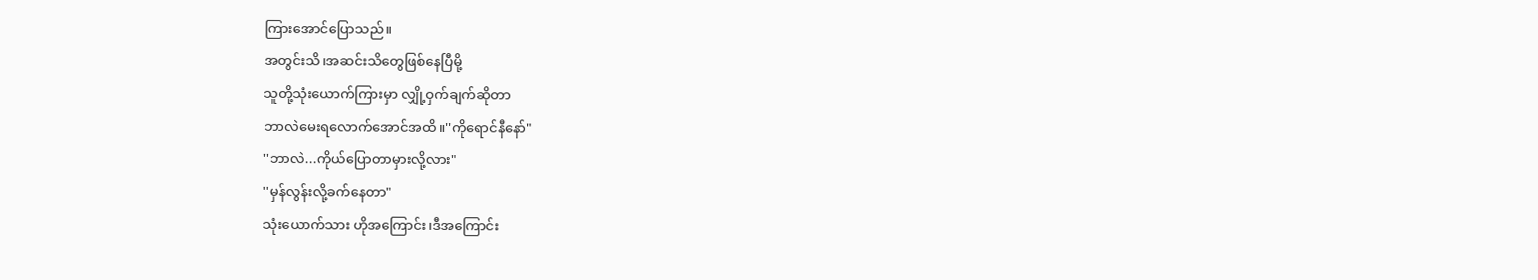ကြားအောင်ပြောသည်။
အတွင်းသိ၊အဆင်းသိတွေဖြစ်နေပြီမို့
သူတို့သုံးယောက်ကြားမှာ လျှို့ဝှက်ချက်ဆိုတာ
ဘာလဲမေးရလောက်အောင်အထိ။''ကိုရောင်နီနော်"
''ဘာလဲ...ကိုယ်ပြောတာမှားလို့လား"
''မှန်လွန်းလို့ခက်နေတာ"
သုံးယောက်သား ဟိုအကြောင်း၊ဒီအကြောင်း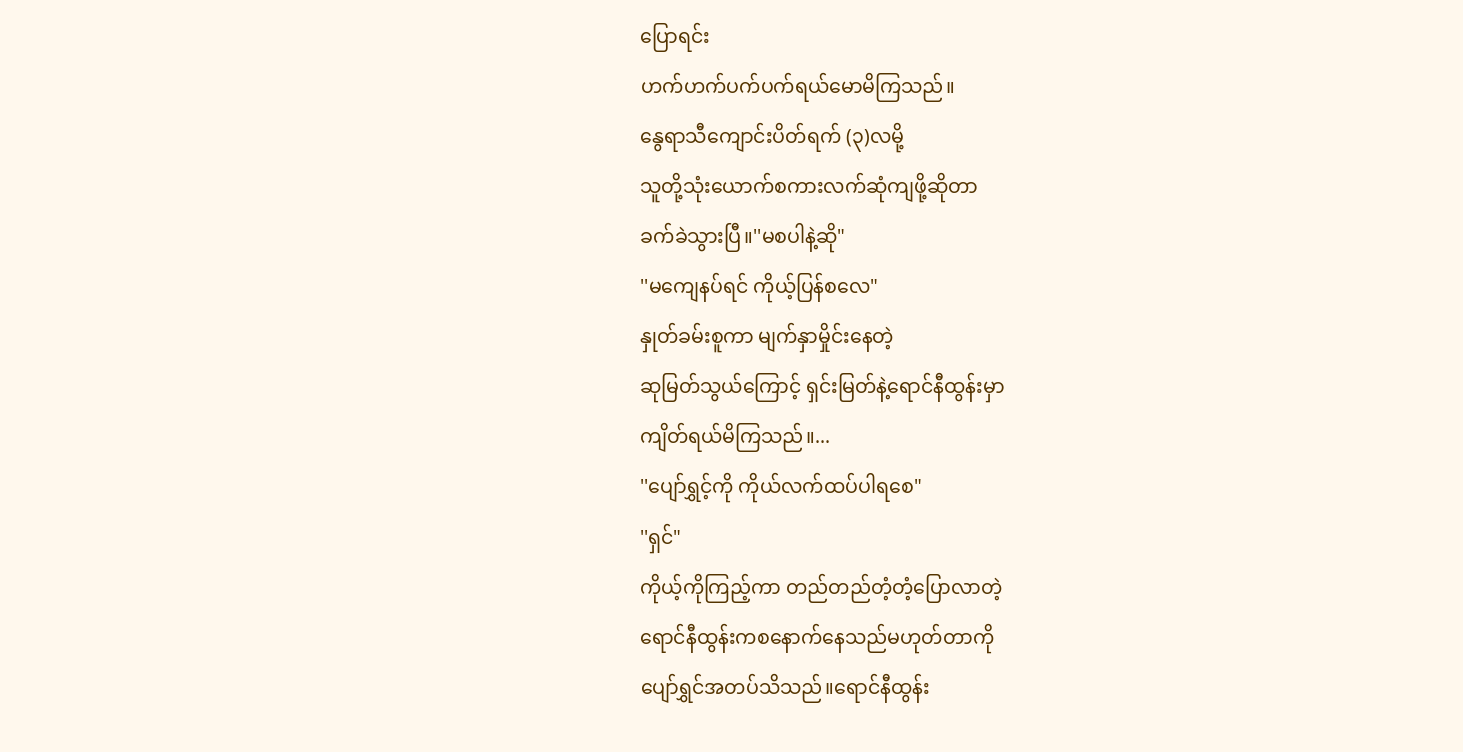ပြောရင်း
ဟက်ဟက်ပက်ပက်ရယ်မောမိကြသည်။
နွေရာသီကျောင်းပိတ်ရက် (၃)လမို့
သူတို့သုံးယောက်စကားလက်ဆုံကျဖို့ဆိုတာ
ခက်ခဲသွားပြီ။''မစပါနဲ့ဆို"
''မကျေနပ်ရင် ကိုယ့်ပြန်စလေ"
နှုတ်ခမ်းစူကာ မျက်နှာမှိုင်းနေတဲ့
ဆုမြတ်သွယ်ကြောင့် ရှင်းမြတ်နဲ့ရောင်နီထွန်းမှာ
ကျိတ်ရယ်မိကြသည်။...
''ပျော်ရွှင့်ကို ကိုယ်လက်ထပ်ပါရစေ"
''ရှင်"
ကိုယ့်ကိုကြည့်ကာ တည်တည်တံ့တံ့ပြောလာတဲ့
ရောင်နီထွန်းကစနောက်နေသည်မဟုတ်တာကို
ပျော်ရွှင်အတပ်သိသည်။ရောင်နီထွန်း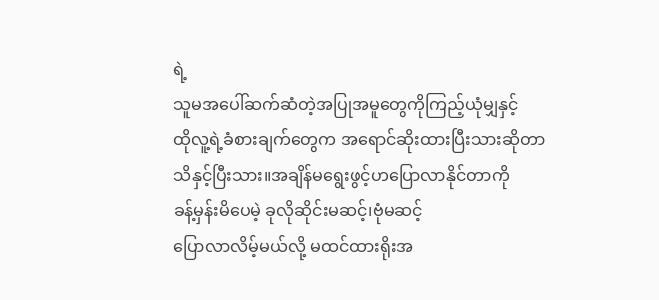ရဲ့
သူမအပေါ်ဆက်ဆံတဲ့အပြုအမူတွေကိုကြည့်ယုံမျှနှင့်
ထိုလူ့ရဲ့ခံစားချက်တွေက အရောင်ဆိုးထားပြီးသားဆိုတာ
သိနှင့်ပြီးသား။အချိန်မရွေးဖွင့်ဟပြောလာနိုင်တာကို
ခန့်မှန်းမိပေမဲ့ ခုလိုဆိုင်းမဆင့်၊ဗုံမဆင့်
ပြောလာလိမ့်မယ်လို့ မထင်ထားရိုးအ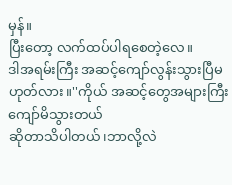မှန်။
ပြီးတော့ လက်ထပ်ပါရစေတဲ့လေ။
ဒါအရမ်းကြီး အဆင့်ကျော်လွန်းသွားပြီမဟုတ်လား။''ကိုယ် အဆင့်တွေအများကြီးကျော်မိသွားတယ်
ဆိုတာသိပါတယ်၊ဘာလို့လဲ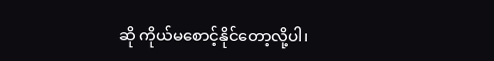ဆို ကိုယ်မစောင့်နိုင်တော့လို့ပါ၊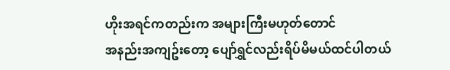ဟိုးအရင်ကတည်းက အများကြီးမဟုတ်တောင်
အနည်းအကျဥ်းတော့ ပျော်ရွှင်လည်းရိပ်မိမယ်ထင်ပါတယ်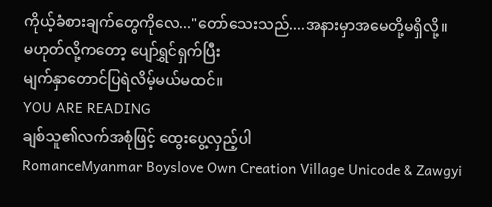ကိုယ့်ခံစားချက်တွေကိုလေ..."တော်သေးသည်....အနားမှာအမေတို့မရှိလို့။
မဟုတ်လို့ကတော့ ပျော်ရွှင်ရှက်ပြီး
မျက်နှာတောင်ပြရဲလိမ့်မယ်မထင်။
YOU ARE READING
ချစ်သူ၏လက်အစုံဖြင့် ထွေးပွေ့လှည့်ပါ
RomanceMyanmar Boyslove Own Creation Village Unicode & Zawgyi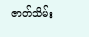ဇာတ်သိမ်း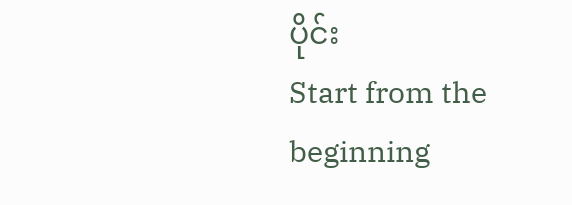ပိုင်း
Start from the beginning